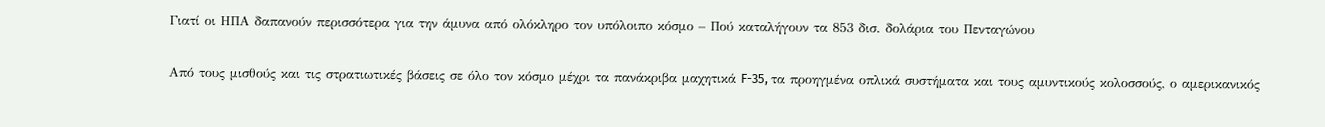Γιατί οι ΗΠΑ δαπανούν περισσότερα για την άμυνα από ολόκληρο τον υπόλοιπο κόσμο – Πού καταλήγουν τα 853 δισ. δολάρια του Πενταγώνου

Από τους μισθούς και τις στρατιωτικές βάσεις σε όλο τον κόσμο μέχρι τα πανάκριβα μαχητικά F-35, τα προηγμένα οπλικά συστήματα και τους αμυντικούς κολοσσούς, ο αμερικανικός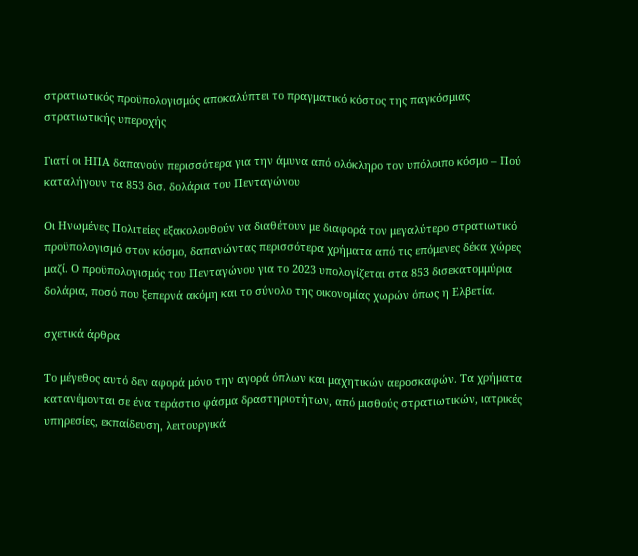στρατιωτικός προϋπολογισμός αποκαλύπτει το πραγματικό κόστος της παγκόσμιας στρατιωτικής υπεροχής

Γιατί οι ΗΠΑ δαπανούν περισσότερα για την άμυνα από ολόκληρο τον υπόλοιπο κόσμο – Πού καταλήγουν τα 853 δισ. δολάρια του Πενταγώνου

Οι Ηνωμένες Πολιτείες εξακολουθούν να διαθέτουν με διαφορά τον μεγαλύτερο στρατιωτικό προϋπολογισμό στον κόσμο, δαπανώντας περισσότερα χρήματα από τις επόμενες δέκα χώρες μαζί. Ο προϋπολογισμός του Πενταγώνου για το 2023 υπολογίζεται στα 853 δισεκατομμύρια δολάρια, ποσό που ξεπερνά ακόμη και το σύνολο της οικονομίας χωρών όπως η Ελβετία.

σχετικά άρθρα

Το μέγεθος αυτό δεν αφορά μόνο την αγορά όπλων και μαχητικών αεροσκαφών. Τα χρήματα κατανέμονται σε ένα τεράστιο φάσμα δραστηριοτήτων, από μισθούς στρατιωτικών, ιατρικές υπηρεσίες, εκπαίδευση, λειτουργικά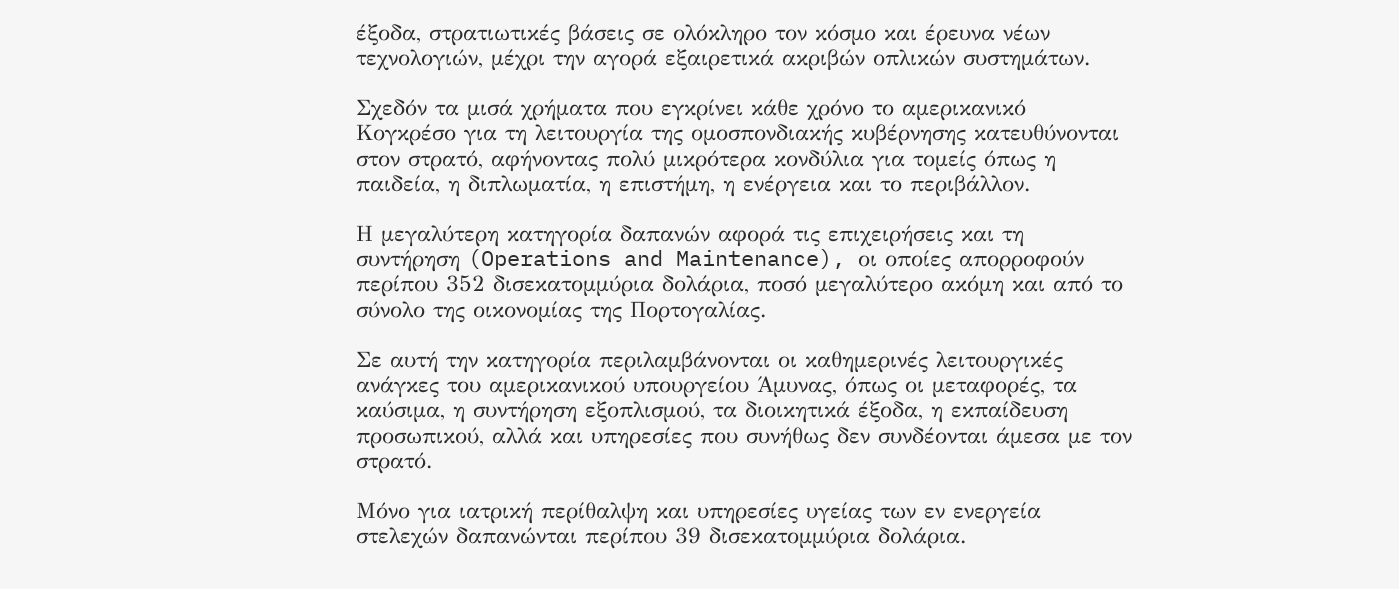έξοδα, στρατιωτικές βάσεις σε ολόκληρο τον κόσμο και έρευνα νέων τεχνολογιών, μέχρι την αγορά εξαιρετικά ακριβών οπλικών συστημάτων.

Σχεδόν τα μισά χρήματα που εγκρίνει κάθε χρόνο το αμερικανικό Κογκρέσο για τη λειτουργία της ομοσπονδιακής κυβέρνησης κατευθύνονται στον στρατό, αφήνοντας πολύ μικρότερα κονδύλια για τομείς όπως η παιδεία, η διπλωματία, η επιστήμη, η ενέργεια και το περιβάλλον.

Η μεγαλύτερη κατηγορία δαπανών αφορά τις επιχειρήσεις και τη συντήρηση (Operations and Maintenance), οι οποίες απορροφούν περίπου 352 δισεκατομμύρια δολάρια, ποσό μεγαλύτερο ακόμη και από το σύνολο της οικονομίας της Πορτογαλίας.

Σε αυτή την κατηγορία περιλαμβάνονται οι καθημερινές λειτουργικές ανάγκες του αμερικανικού υπουργείου Άμυνας, όπως οι μεταφορές, τα καύσιμα, η συντήρηση εξοπλισμού, τα διοικητικά έξοδα, η εκπαίδευση προσωπικού, αλλά και υπηρεσίες που συνήθως δεν συνδέονται άμεσα με τον στρατό.

Μόνο για ιατρική περίθαλψη και υπηρεσίες υγείας των εν ενεργεία στελεχών δαπανώνται περίπου 39 δισεκατομμύρια δολάρια.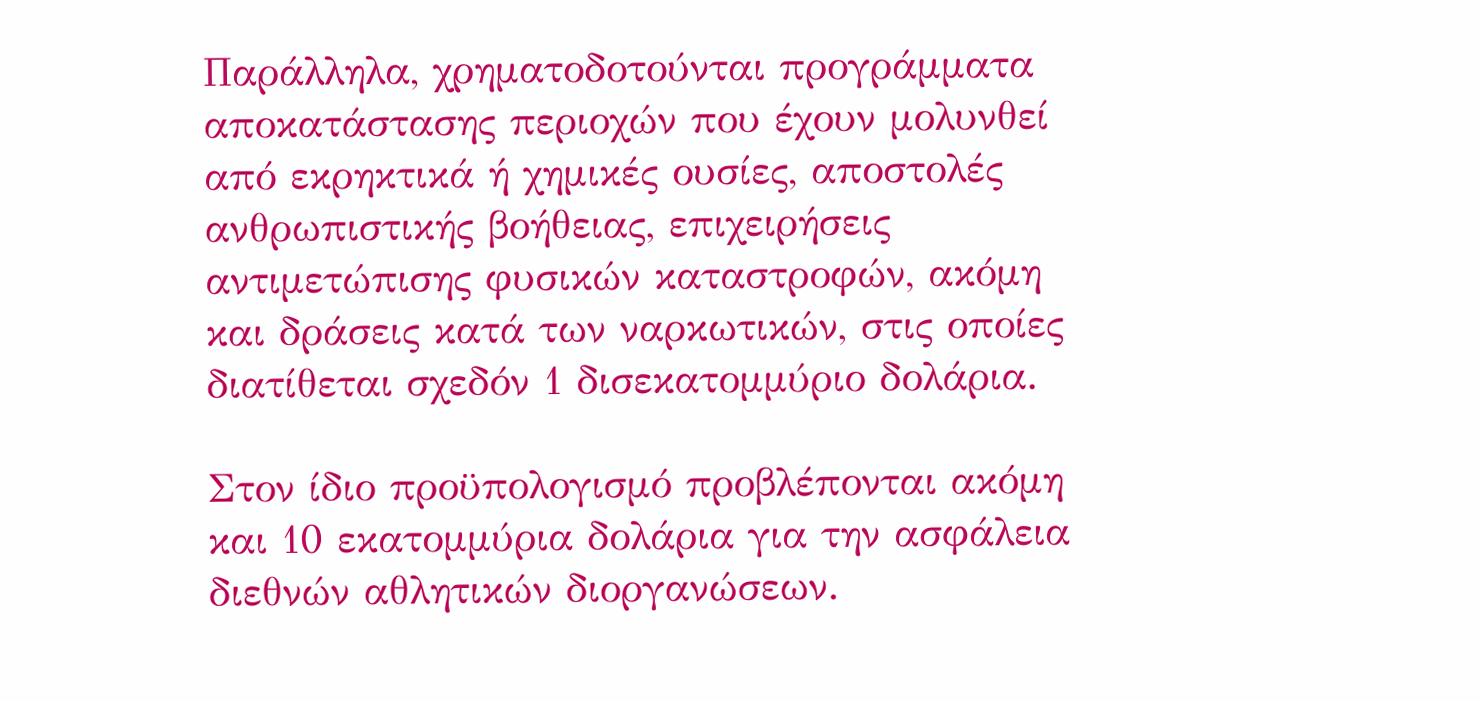Παράλληλα, χρηματοδοτούνται προγράμματα αποκατάστασης περιοχών που έχουν μολυνθεί από εκρηκτικά ή χημικές ουσίες, αποστολές ανθρωπιστικής βοήθειας, επιχειρήσεις αντιμετώπισης φυσικών καταστροφών, ακόμη και δράσεις κατά των ναρκωτικών, στις οποίες διατίθεται σχεδόν 1 δισεκατομμύριο δολάρια.

Στον ίδιο προϋπολογισμό προβλέπονται ακόμη και 10 εκατομμύρια δολάρια για την ασφάλεια διεθνών αθλητικών διοργανώσεων.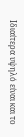Ιδιαίτερα υψηλό είναι και το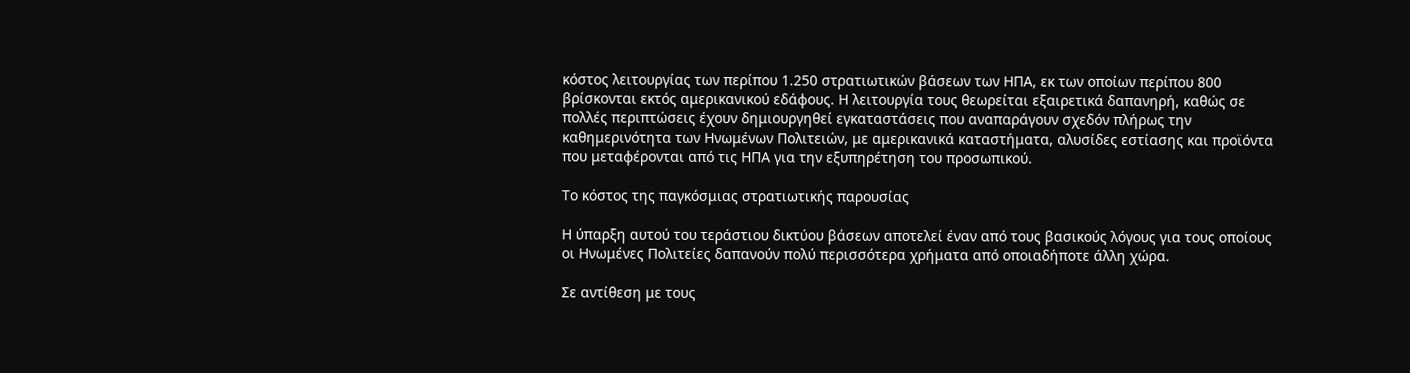κόστος λειτουργίας των περίπου 1.250 στρατιωτικών βάσεων των ΗΠΑ, εκ των οποίων περίπου 800 βρίσκονται εκτός αμερικανικού εδάφους. Η λειτουργία τους θεωρείται εξαιρετικά δαπανηρή, καθώς σε πολλές περιπτώσεις έχουν δημιουργηθεί εγκαταστάσεις που αναπαράγουν σχεδόν πλήρως την καθημερινότητα των Ηνωμένων Πολιτειών, με αμερικανικά καταστήματα, αλυσίδες εστίασης και προϊόντα που μεταφέρονται από τις ΗΠΑ για την εξυπηρέτηση του προσωπικού.

Το κόστος της παγκόσμιας στρατιωτικής παρουσίας

Η ύπαρξη αυτού του τεράστιου δικτύου βάσεων αποτελεί έναν από τους βασικούς λόγους για τους οποίους οι Ηνωμένες Πολιτείες δαπανούν πολύ περισσότερα χρήματα από οποιαδήποτε άλλη χώρα.

Σε αντίθεση με τους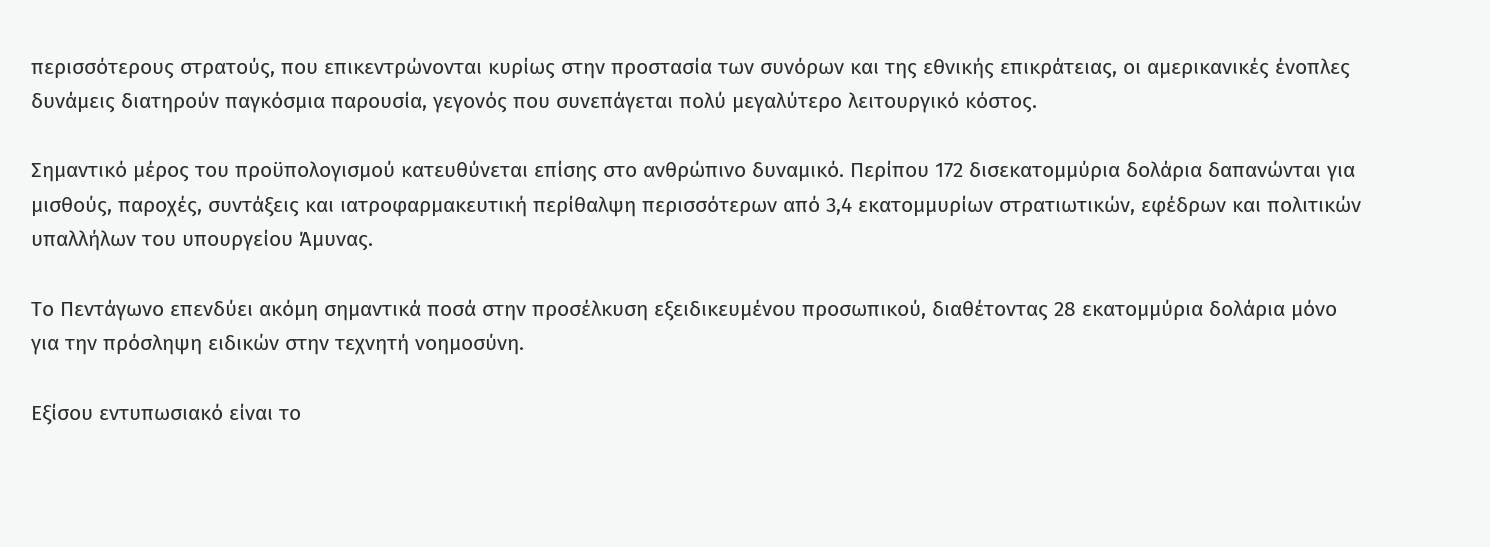περισσότερους στρατούς, που επικεντρώνονται κυρίως στην προστασία των συνόρων και της εθνικής επικράτειας, οι αμερικανικές ένοπλες δυνάμεις διατηρούν παγκόσμια παρουσία, γεγονός που συνεπάγεται πολύ μεγαλύτερο λειτουργικό κόστος.

Σημαντικό μέρος του προϋπολογισμού κατευθύνεται επίσης στο ανθρώπινο δυναμικό. Περίπου 172 δισεκατομμύρια δολάρια δαπανώνται για μισθούς, παροχές, συντάξεις και ιατροφαρμακευτική περίθαλψη περισσότερων από 3,4 εκατομμυρίων στρατιωτικών, εφέδρων και πολιτικών υπαλλήλων του υπουργείου Άμυνας.

Το Πεντάγωνο επενδύει ακόμη σημαντικά ποσά στην προσέλκυση εξειδικευμένου προσωπικού, διαθέτοντας 28 εκατομμύρια δολάρια μόνο για την πρόσληψη ειδικών στην τεχνητή νοημοσύνη.

Εξίσου εντυπωσιακό είναι το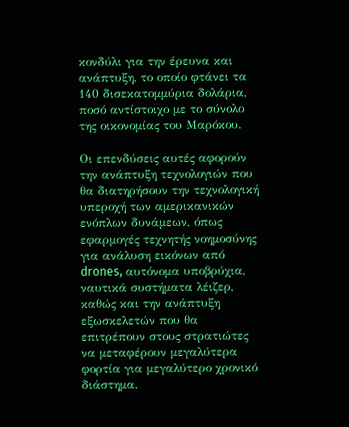κονδύλι για την έρευνα και ανάπτυξη, το οποίο φτάνει τα 140 δισεκατομμύρια δολάρια, ποσό αντίστοιχο με το σύνολο της οικονομίας του Μαρόκου.

Οι επενδύσεις αυτές αφορούν την ανάπτυξη τεχνολογιών που θα διατηρήσουν την τεχνολογική υπεροχή των αμερικανικών ενόπλων δυνάμεων, όπως εφαρμογές τεχνητής νοημοσύνης για ανάλυση εικόνων από drones, αυτόνομα υποβρύχια, ναυτικά συστήματα λέιζερ, καθώς και την ανάπτυξη εξωσκελετών που θα επιτρέπουν στους στρατιώτες να μεταφέρουν μεγαλύτερα φορτία για μεγαλύτερο χρονικό διάστημα.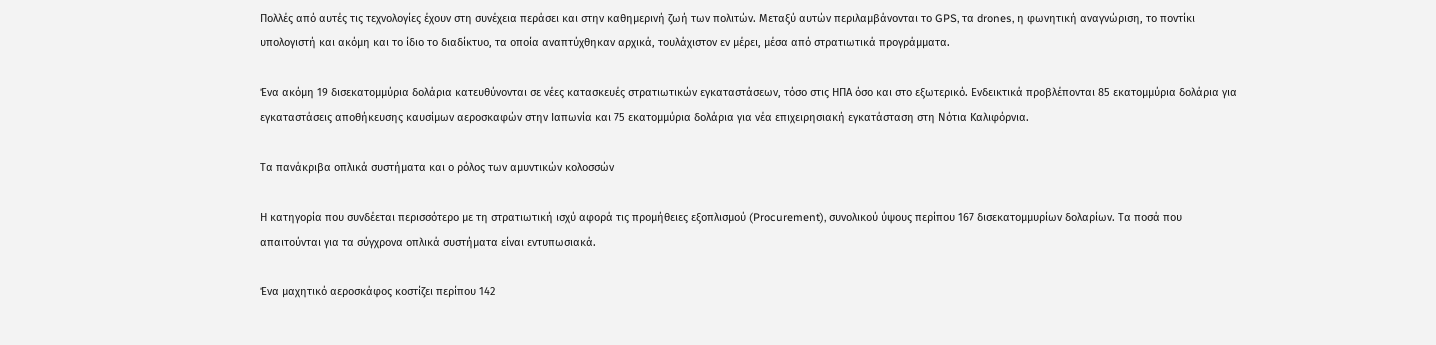Πολλές από αυτές τις τεχνολογίες έχουν στη συνέχεια περάσει και στην καθημερινή ζωή των πολιτών. Μεταξύ αυτών περιλαμβάνονται το GPS, τα drones, η φωνητική αναγνώριση, το ποντίκι υπολογιστή και ακόμη και το ίδιο το διαδίκτυο, τα οποία αναπτύχθηκαν αρχικά, τουλάχιστον εν μέρει, μέσα από στρατιωτικά προγράμματα.

Ένα ακόμη 19 δισεκατομμύρια δολάρια κατευθύνονται σε νέες κατασκευές στρατιωτικών εγκαταστάσεων, τόσο στις ΗΠΑ όσο και στο εξωτερικό. Ενδεικτικά προβλέπονται 85 εκατομμύρια δολάρια για εγκαταστάσεις αποθήκευσης καυσίμων αεροσκαφών στην Ιαπωνία και 75 εκατομμύρια δολάρια για νέα επιχειρησιακή εγκατάσταση στη Νότια Καλιφόρνια.

Τα πανάκριβα οπλικά συστήματα και ο ρόλος των αμυντικών κολοσσών

Η κατηγορία που συνδέεται περισσότερο με τη στρατιωτική ισχύ αφορά τις προμήθειες εξοπλισμού (Procurement), συνολικού ύψους περίπου 167 δισεκατομμυρίων δολαρίων. Τα ποσά που απαιτούνται για τα σύγχρονα οπλικά συστήματα είναι εντυπωσιακά.

Ένα μαχητικό αεροσκάφος κοστίζει περίπου 142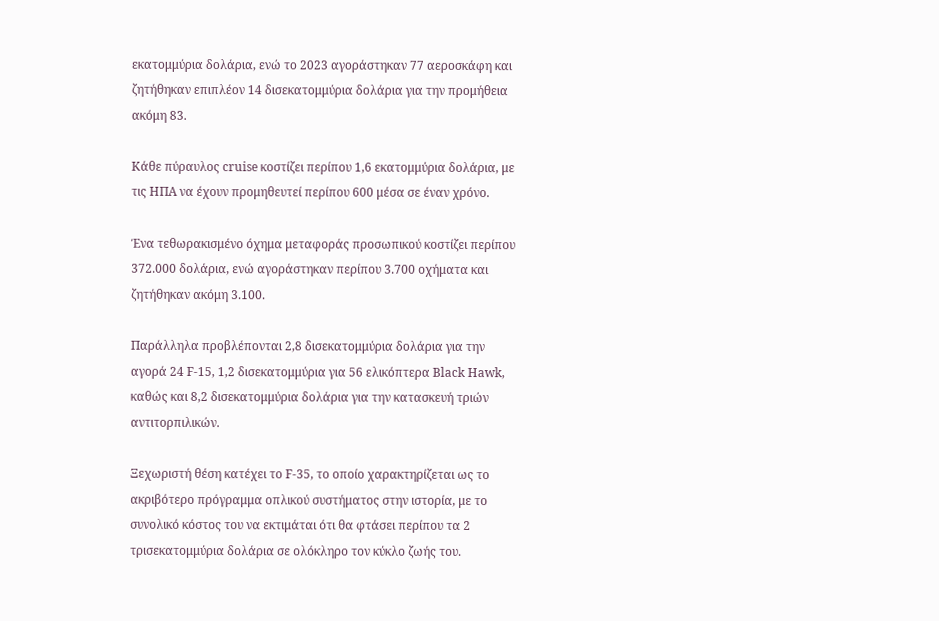εκατομμύρια δολάρια, ενώ το 2023 αγοράστηκαν 77 αεροσκάφη και ζητήθηκαν επιπλέον 14 δισεκατομμύρια δολάρια για την προμήθεια ακόμη 83.

Κάθε πύραυλος cruise κοστίζει περίπου 1,6 εκατομμύρια δολάρια, με τις ΗΠΑ να έχουν προμηθευτεί περίπου 600 μέσα σε έναν χρόνο.

Ένα τεθωρακισμένο όχημα μεταφοράς προσωπικού κοστίζει περίπου 372.000 δολάρια, ενώ αγοράστηκαν περίπου 3.700 οχήματα και ζητήθηκαν ακόμη 3.100.

Παράλληλα προβλέπονται 2,8 δισεκατομμύρια δολάρια για την αγορά 24 F-15, 1,2 δισεκατομμύρια για 56 ελικόπτερα Black Hawk, καθώς και 8,2 δισεκατομμύρια δολάρια για την κατασκευή τριών αντιτορπιλικών.

Ξεχωριστή θέση κατέχει το F-35, το οποίο χαρακτηρίζεται ως το ακριβότερο πρόγραμμα οπλικού συστήματος στην ιστορία, με το συνολικό κόστος του να εκτιμάται ότι θα φτάσει περίπου τα 2 τρισεκατομμύρια δολάρια σε ολόκληρο τον κύκλο ζωής του.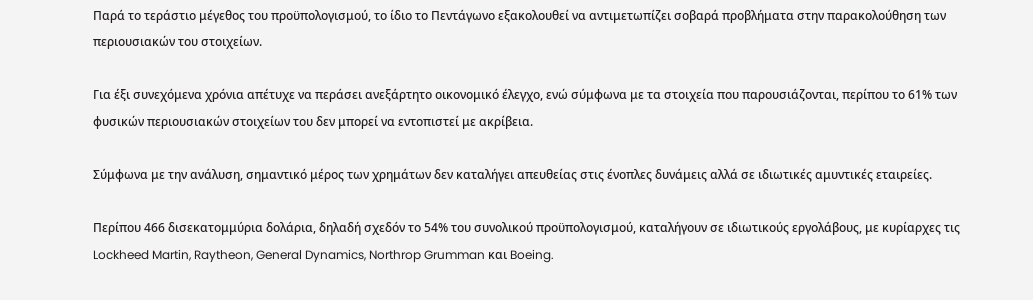Παρά το τεράστιο μέγεθος του προϋπολογισμού, το ίδιο το Πεντάγωνο εξακολουθεί να αντιμετωπίζει σοβαρά προβλήματα στην παρακολούθηση των περιουσιακών του στοιχείων.

Για έξι συνεχόμενα χρόνια απέτυχε να περάσει ανεξάρτητο οικονομικό έλεγχο, ενώ σύμφωνα με τα στοιχεία που παρουσιάζονται, περίπου το 61% των φυσικών περιουσιακών στοιχείων του δεν μπορεί να εντοπιστεί με ακρίβεια.

Σύμφωνα με την ανάλυση, σημαντικό μέρος των χρημάτων δεν καταλήγει απευθείας στις ένοπλες δυνάμεις αλλά σε ιδιωτικές αμυντικές εταιρείες.

Περίπου 466 δισεκατομμύρια δολάρια, δηλαδή σχεδόν το 54% του συνολικού προϋπολογισμού, καταλήγουν σε ιδιωτικούς εργολάβους, με κυρίαρχες τις Lockheed Martin, Raytheon, General Dynamics, Northrop Grumman και Boeing.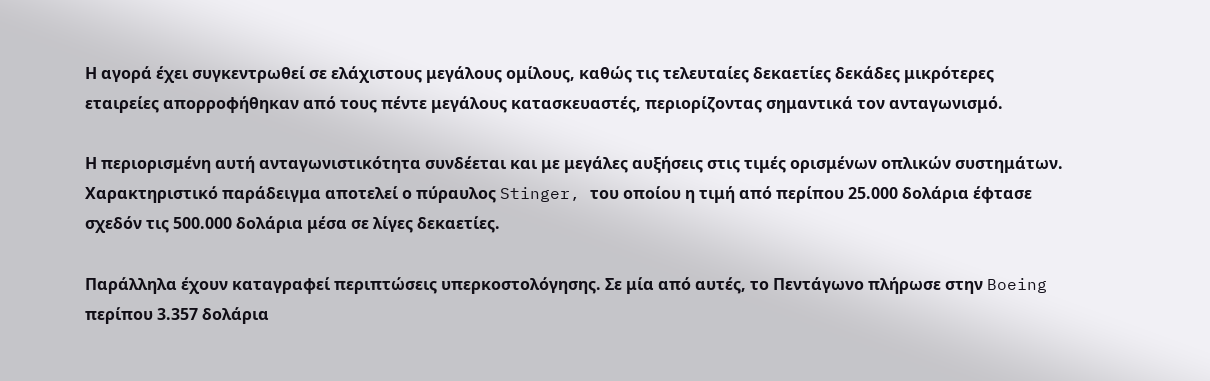Η αγορά έχει συγκεντρωθεί σε ελάχιστους μεγάλους ομίλους, καθώς τις τελευταίες δεκαετίες δεκάδες μικρότερες εταιρείες απορροφήθηκαν από τους πέντε μεγάλους κατασκευαστές, περιορίζοντας σημαντικά τον ανταγωνισμό.

Η περιορισμένη αυτή ανταγωνιστικότητα συνδέεται και με μεγάλες αυξήσεις στις τιμές ορισμένων οπλικών συστημάτων. Χαρακτηριστικό παράδειγμα αποτελεί ο πύραυλος Stinger, του οποίου η τιμή από περίπου 25.000 δολάρια έφτασε σχεδόν τις 500.000 δολάρια μέσα σε λίγες δεκαετίες.

Παράλληλα έχουν καταγραφεί περιπτώσεις υπερκοστολόγησης. Σε μία από αυτές, το Πεντάγωνο πλήρωσε στην Boeing περίπου 3.357 δολάρια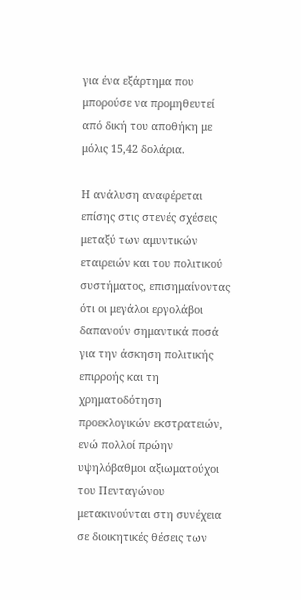για ένα εξάρτημα που μπορούσε να προμηθευτεί από δική του αποθήκη με μόλις 15,42 δολάρια.

Η ανάλυση αναφέρεται επίσης στις στενές σχέσεις μεταξύ των αμυντικών εταιρειών και του πολιτικού συστήματος, επισημαίνοντας ότι οι μεγάλοι εργολάβοι δαπανούν σημαντικά ποσά για την άσκηση πολιτικής επιρροής και τη χρηματοδότηση προεκλογικών εκστρατειών, ενώ πολλοί πρώην υψηλόβαθμοι αξιωματούχοι του Πενταγώνου μετακινούνται στη συνέχεια σε διοικητικές θέσεις των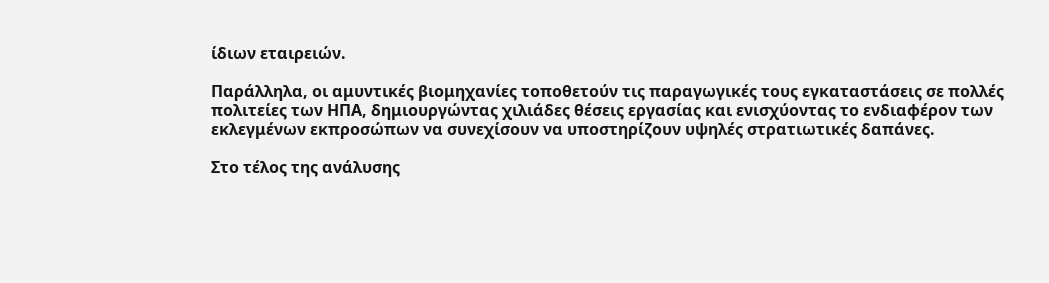ίδιων εταιρειών.

Παράλληλα, οι αμυντικές βιομηχανίες τοποθετούν τις παραγωγικές τους εγκαταστάσεις σε πολλές πολιτείες των ΗΠΑ, δημιουργώντας χιλιάδες θέσεις εργασίας και ενισχύοντας το ενδιαφέρον των εκλεγμένων εκπροσώπων να συνεχίσουν να υποστηρίζουν υψηλές στρατιωτικές δαπάνες.

Στο τέλος της ανάλυσης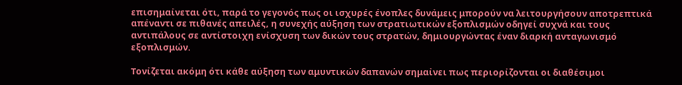επισημαίνεται ότι, παρά το γεγονός πως οι ισχυρές ένοπλες δυνάμεις μπορούν να λειτουργήσουν αποτρεπτικά απέναντι σε πιθανές απειλές, η συνεχής αύξηση των στρατιωτικών εξοπλισμών οδηγεί συχνά και τους αντιπάλους σε αντίστοιχη ενίσχυση των δικών τους στρατών, δημιουργώντας έναν διαρκή ανταγωνισμό εξοπλισμών.

Τονίζεται ακόμη ότι κάθε αύξηση των αμυντικών δαπανών σημαίνει πως περιορίζονται οι διαθέσιμοι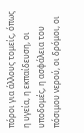πόροι για άλλους τομείς, όπως η υγεία, η εκπαίδευση, οι υποδομές, η ασφάλεια του πόσιμου νερού, οι δρόμοι, οι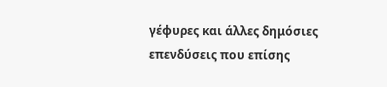γέφυρες και άλλες δημόσιες επενδύσεις που επίσης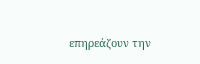επηρεάζουν την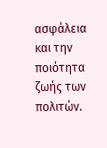ασφάλεια και την ποιότητα ζωής των πολιτών.